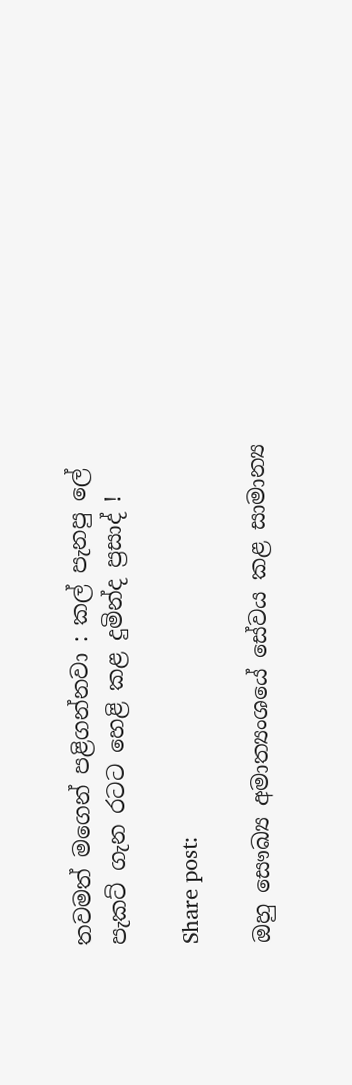තවමත් මගෙන් පළිගන්නවා : කල් පැනපු ලේ පැකට් ගැන රටට හෙළි කළ දුමින්ද ප්‍රසාද් !

Share post:

ඔහු සෞඛ්‍ය අමාත්‍යංශයේ සේවය කළ සාමාන්‍ය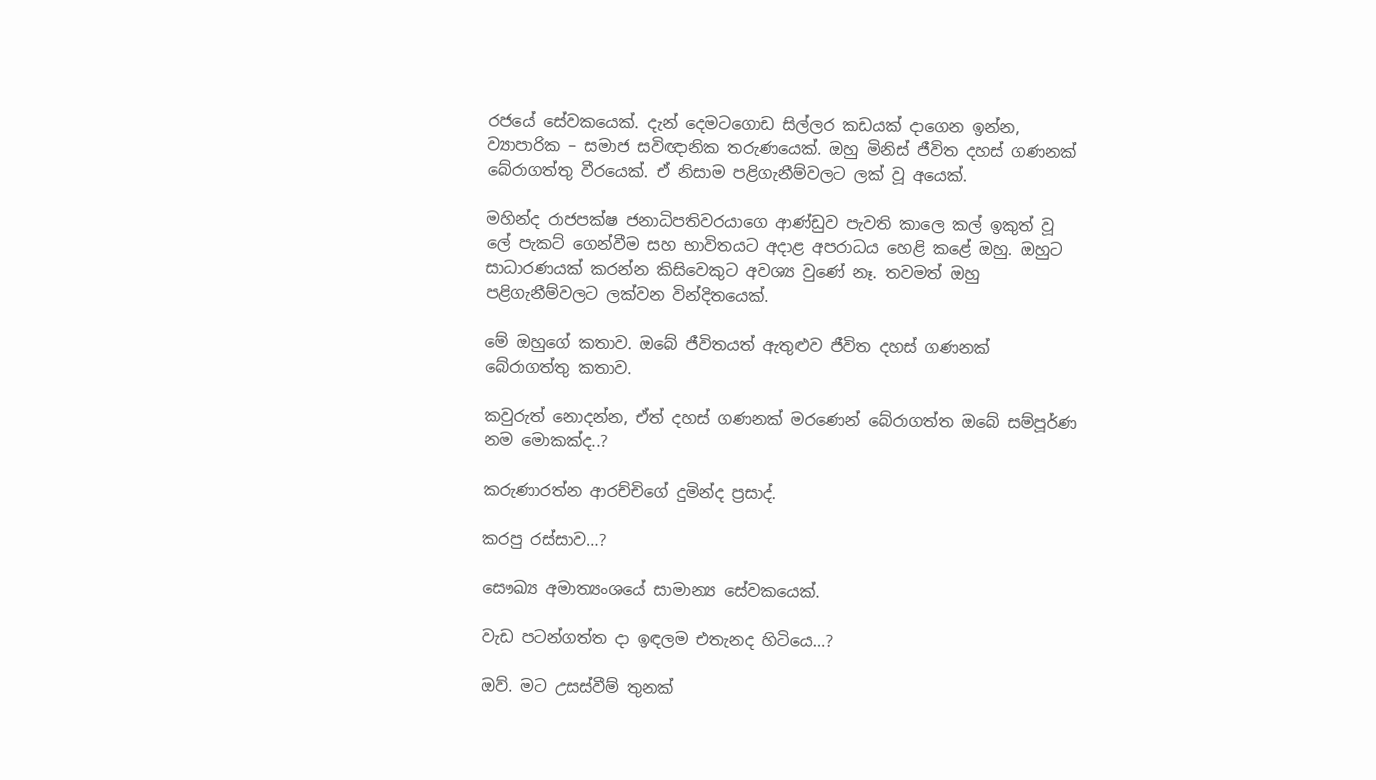රජයේ සේවකයෙක්. දැන් දෙමටගොඩ සිල්ලර කඩයක් දාගෙන ඉන්න, ව්‍යාපාරික – සමාජ සවිඥානික තරුණයෙක්. ඔහු මිනිස් ජීවිත දහස් ගණනක් බේරාගත්තු වීරයෙක්. ඒ නිසාම පළිගැනීම්වලට ලක් වූ අයෙක්.

මහින්ද රාජපක්ෂ ජනාධිපතිවරයාගෙ ආණ්ඩුව පැවති කාලෙ කල් ඉකුත් වූ ලේ පැකට් ගෙන්වීම සහ භාවිතයට අදාළ අපරාධය හෙළි කළේ ඔහු. ඔහුට සාධාරණයක් කරන්න කිසිවෙකුට අවශ්‍ය වුණේ නෑ. තවමත් ඔහු පළිගැනීම්වලට ලක්වන වින්දිතයෙක්.

මේ ඔහුගේ කතාව. ඔබේ ජීවිතයත් ඇතුළුව ජීවිත දහස් ගණනක් බේරාගත්තු කතාව.

කවුරුත් නොදන්න, ඒත් දහස් ගණනක් මරණෙන් බේරාගත්ත ඔබේ සම්පූර්ණ නම මොකක්ද..?

කරුණාරත්න ආරච්චිගේ දුමින්ද ප්‍රසාද්.

කරපු රස්සාව…?

සෞඛ්‍ය අමාත්‍යංශයේ සාමාන්‍ය සේවකයෙක්.

වැඩ පටන්ගත්ත දා ඉඳලම එතැනද හිටියෙ…?

ඔව්. මට උසස්වීම් තුනක්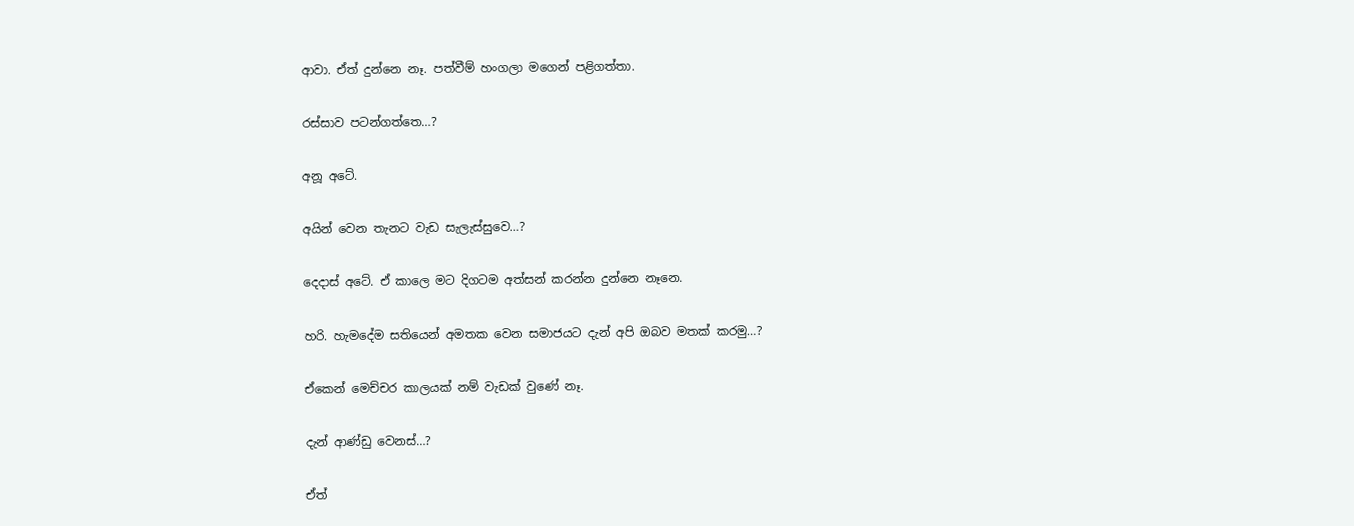ආවා. ඒත් දුන්නෙ නෑ. පත්වීම් හංගලා මගෙන් පළිගත්තා.

රස්සාව පටන්ගත්තෙ…?

අනූ අටේ.

අයින් වෙන තැනට වැඩ සැලැස්සුවෙ…?

දෙදාස් අටේ. ඒ කාලෙ මට දිගටම අත්සන් කරන්න දුන්නෙ නෑනෙ.

හරි. හැමදේම සතියෙන් අමතක වෙන සමාජයට දැන් අපි ඔබව මතක් කරමු…?

ඒකෙන් මෙච්චර කාලයක් නම් වැඩක් වුණේ නෑ.

දැන් ආණ්ඩු වෙනස්…?

ඒත්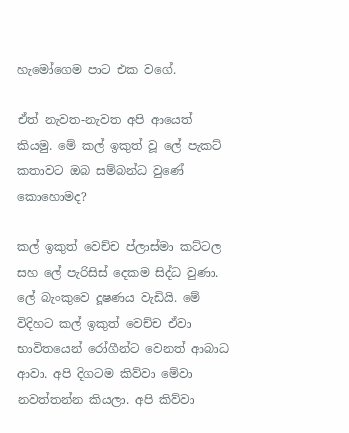හැමෝගෙම පාට එක වගේ.

ඒත් නැවත-නැවත අපි ආයෙත් කියමු. මේ කල් ඉකුත් වූ ලේ පැකට් කතාවට ඔබ සම්බන්ධ වුණේ කොහොමද?

කල් ඉකුත් වෙච්ච ප්ලාස්මා කට්ටල සහ ලේ පැරිසිස් දෙකම සිද්ධ වුණා. ලේ බැංකුවෙ දූෂණය වැඩියි. මේ විදිහට කල් ඉකුත් වෙච්ච ඒවා භාවිතයෙන් රෝගීන්ට වෙනත් ආබාධ ආවා. අපි දිගටම කිව්වා මේවා නවත්තන්න කියලා. අපි කිව්වා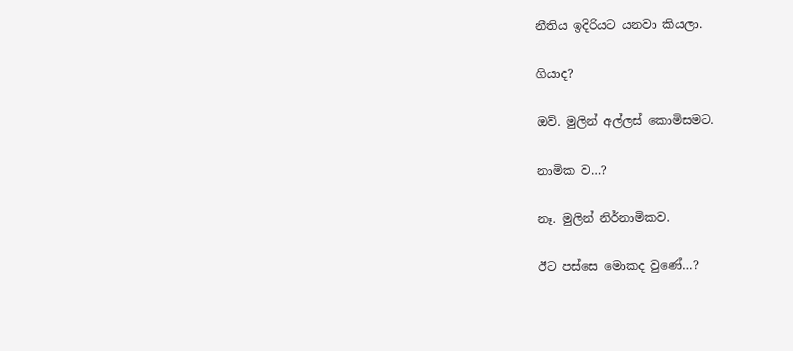නීතිය ඉදිරියට යනවා කියලා.

ගියාද?

ඔව්. මුලින් අල්ලස් කොමිසමට.

නාමික ව…?

නෑ. මුලින් නිර්නාමිකව.

ඊට පස්සෙ මොකද වුණේ…?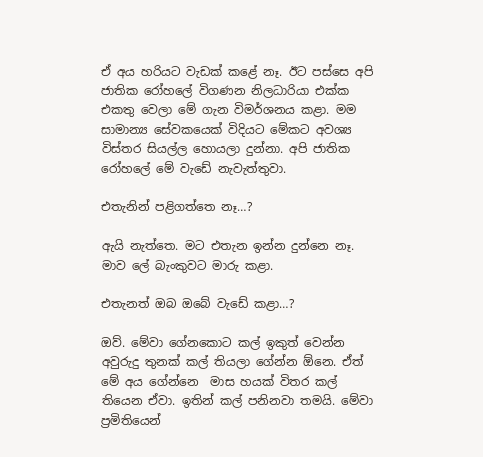ඒ අය හරියට වැඩක් කළේ නෑ. ඊට පස්සෙ අපි ජාතික රෝහලේ විගණන නිලධාරියා එක්ක එකතු වෙලා මේ ගැන විමර්ශනය කළා. මම සාමාන්‍ය සේවකයෙක් විදියට මේකට අවශ්‍ය විස්තර සියල්ල හොයලා දුන්නා. අපි ජාතික රෝහලේ මේ වැඩේ නැවැත්තුවා.

එතැනින් පළිගත්තෙ නෑ…?

ඇයි නැත්තෙ. මට එතැන ඉන්න දුන්නෙ නෑ. මාව ලේ බැංකුවට මාරු කළා.

එතැනත් ඔබ ඔබේ වැඩේ කළා…?

ඔව්. මේවා ගේනකොට කල් ඉකුත් වෙන්න අවුරුදු තුනක් කල් තියලා ගේන්න ඕනෙ. ඒත් මේ අය ගේන්නෙ  මාස හයක් විතර කල් තියෙන ඒවා. ඉතින් කල් පනිනවා තමයි. මේවා ප්‍රමිතියෙන්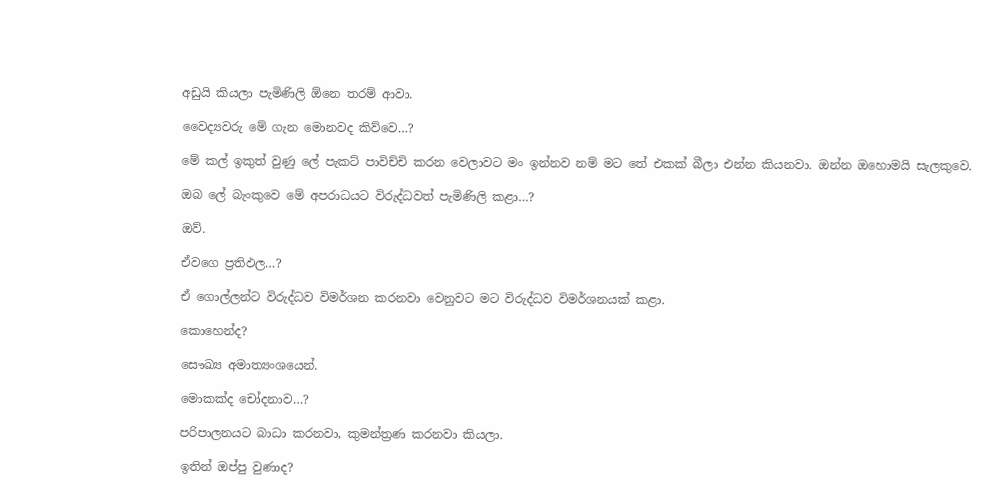අඩුයි කියලා පැමිණිලි ඕනෙ තරම් ආවා.

වෛද්‍යවරු මේ ගැන මොනවද කිව්වෙ…?

මේ කල් ඉකුත් වුණු ලේ පැකට් පාවිච්චි කරන වෙලාවට මං ඉන්නව නම් මට තේ එකක් බීලා එන්න කියනවා. ඔන්න ඔහොමයි සැලකුවෙ.

ඔබ ලේ බැංකුවෙ මේ අපරාධයට විරුද්ධවත් පැමිණිලි කළා…?

ඔව්.

ඒවගෙ ප්‍රතිඵල…?

ඒ ගොල්ලන්ට විරුද්ධව විමර්ශන කරනවා වෙනුවට මට විරුද්ධව විමර්ශනයක් කළා.

කොහෙන්ද?

සෞඛ්‍ය අමාත්‍යංශයෙන්.

මොකක්ද චෝදනාව…?

පරිපාලනයට බාධා කරනවා, කුමන්ත්‍රණ කරනවා කියලා.

ඉතින් ඔප්පු වුණාද?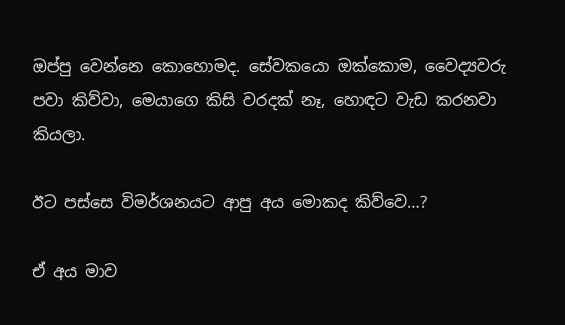ඔප්පු වෙන්නෙ කොහොමද. සේවකයො ඔක්කොම, වෛද්‍යවරු පවා කිව්වා, මෙයාගෙ කිසි වරදක් නෑ, හොඳට වැඩ කරනවා කියලා.

ඊට පස්සෙ විමර්ශනයට ආපු අය මොකද කිව්වෙ…?

ඒ අය මාව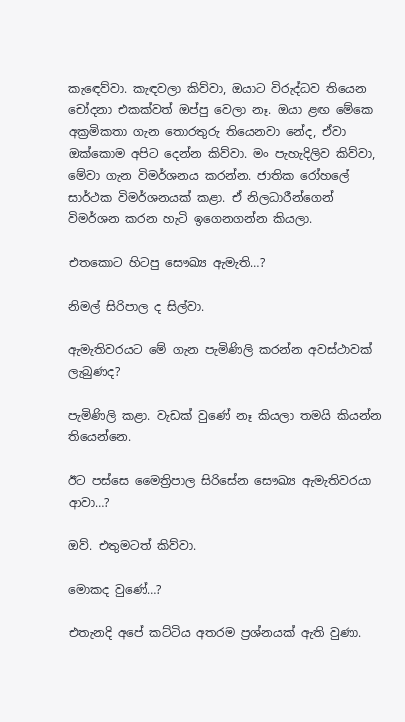කැඳෙව්වා. කැඳවලා කිව්වා, ඔයාට විරුද්ධව තියෙන චෝදනා එකක්වත් ඔප්පු වෙලා නෑ. ඔයා ළඟ මේකෙ අක්‍රමිකතා ගැන තොරතුරු තියෙනවා නේද, ඒවා ඔක්කොම අපිට දෙන්න කිව්වා. මං පැහැදිලිව කිව්වා, මේවා ගැන විමර්ශනය කරන්න. ජාතික රෝහලේ සාර්ථක විමර්ශනයක් කළා. ඒ නිලධාරීන්ගෙන් විමර්ශන කරන හැටි ඉගෙනගන්න කියලා.

එතකොට හිටපු සෞඛ්‍ය ඇමැති…?

නිමල් සිරිපාල ද සිල්වා.

ඇමැතිවරයට මේ ගැන පැමිණිලි කරන්න අවස්ථාවක් ලැබුණද?

පැමිණිලි කළා. වැඩක් වුණේ නෑ කියලා තමයි කියන්න තියෙන්නෙ.

ඊට පස්සෙ මෛත්‍රිපාල සිරිසේන සෞඛ්‍ය ඇමැතිවරයා ආවා…?

ඔව්. එතුමටත් කිව්වා.

මොකද වුණේ…?

එතැනදි අපේ කට්ටිය අතරම ප්‍රශ්නයක් ඇති වුණා.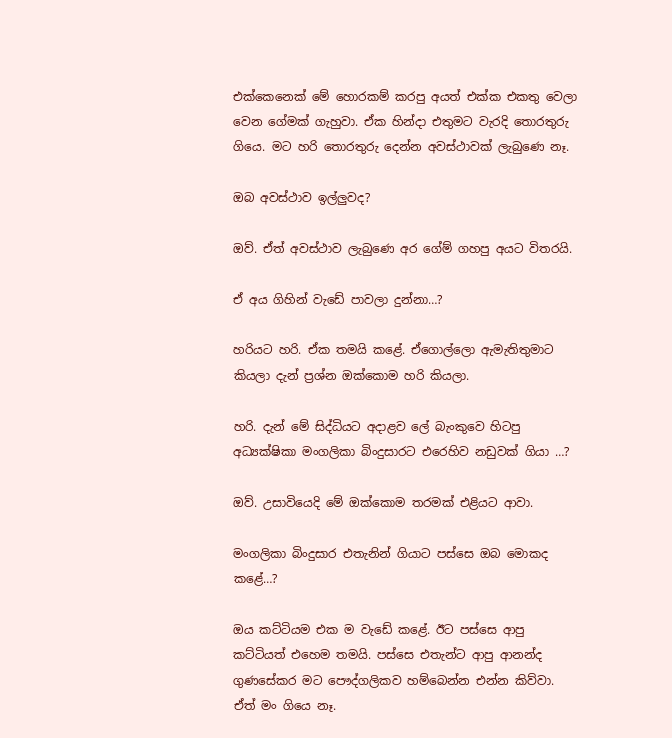එක්කෙනෙක් මේ හොරකම් කරපු අයත් එක්ක එකතු වෙලා වෙන ගේමක් ගැහුවා. ඒක හින්දා එතුමට වැරදි තොරතුරු ගියෙ. මට හරි තොරතුරු දෙන්න අවස්ථාවක් ලැබුණෙ නෑ.

ඔබ අවස්ථාව ඉල්ලුවද?

ඔව්. ඒත් අවස්ථාව ලැබුණෙ අර ගේම් ගහපු අයට විතරයි.

ඒ අය ගිහින් වැඩේ පාවලා දුන්නා…?

හරියට හරි. ඒක තමයි කළේ. ඒගොල්ලො ඇමැතිතුමාට කියලා දැන් ප්‍රශ්න ඔක්කොම හරි කියලා.

හරි. දැන් මේ සිද්ධියට අදාළව ලේ බැංකුවෙ හිටපු අධ්‍යක්ෂිකා මංගලිකා බිංදුසාරට එරෙහිව නඩුවක් ගියා …?

ඔව්. උසාවියෙදි මේ ඔක්කොම තරමක් එළියට ආවා.

මංගලිකා බිංදුසාර එතැනින් ගියාට පස්සෙ ඔබ මොකද කළේ…?

ඔය කට්ටියම එක ම වැඩේ කළේ. ඊට පස්සෙ ආපු කට්ටියත් එහෙම තමයි. පස්සෙ එතැන්ට ආපු ආනන්ද ගුණසේකර මට පෞද්ගලිකව හම්බෙන්න එන්න කිව්වා. ඒත් මං ගියෙ නෑ.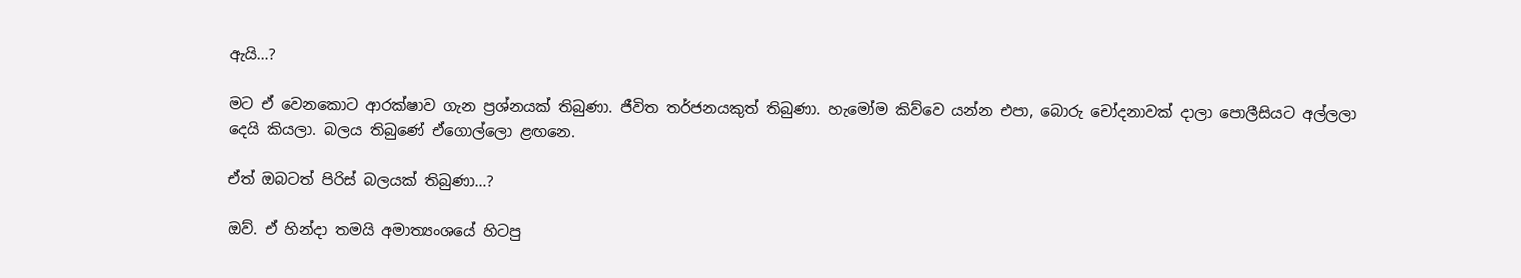ඇයි…?

මට ඒ වෙනකොට ආරක්ෂාව ගැන ප්‍රශ්නයක් තිබුණා. ජීවිත තර්ජනයකුත් තිබුණා. හැමෝම කිව්වෙ යන්න එපා, බොරු චෝදනාවක් දාලා පොලීසියට අල්ලලා දෙයි කියලා. බලය තිබුණේ ඒගොල්ලො ළඟනෙ.

ඒත් ඔබටත් පිරිස් බලයක් තිබුණා…?

ඔව්. ඒ හින්දා තමයි අමාත්‍යංශයේ හිටපු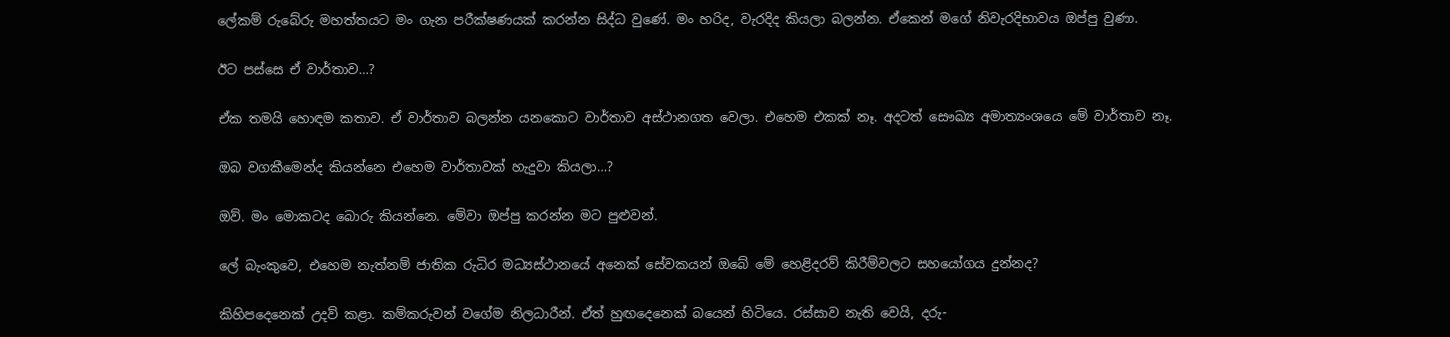ලේකම් රුබේරු මහත්තයට මං ගැන පරීක්ෂණයක් කරන්න සිද්ධ වුණේ. මං හරිද, වැරදිද කියලා බලන්න. ඒකෙන් මගේ නිවැරදිභාවය ඔප්පු වුණා.

ඊට පස්සෙ ඒ වාර්තාව…?

ඒක තමයි හොඳම කතාව. ඒ වාර්තාව බලන්න යනකොට වාර්තාව අස්ථානගත වෙලා. එහෙම එකක් නෑ. අදටත් සෞඛ්‍ය අමාත්‍යංශයෙ මේ වාර්තාව නෑ.

ඔබ වගකීමෙන්ද කියන්නෙ එහෙම වාර්තාවක් හැදුවා කියලා…?

ඔව්. මං මොකටද බොරු කියන්නෙ. මේවා ඔප්පු කරන්න මට පුළුවන්.

ලේ බැංකුවෙ, එහෙම නැත්නම් ජාතික රුධිර මධ්‍යස්ථානයේ අනෙක් සේවකයන් ඔබේ මේ හෙළිදරව් කිරීම්වලට සහයෝගය දුන්නද?

කිහිපදෙනෙක් උදව් කළා. කම්කරුවන් වගේම නිලධාරීන්. ඒත් හුඟදෙනෙක් බයෙන් හිටියෙ. රස්සාව නැති වෙයි, දරු-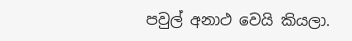පවුල් අනාථ වෙයි කියලා.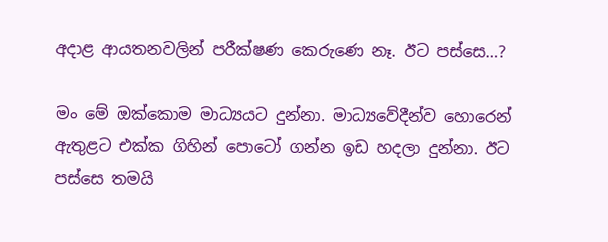අදාළ ආයතනවලින් පරීක්ෂණ කෙරුණෙ නෑ. ඊට පස්සෙ…?

මං මේ ඔක්කොම මාධ්‍යයට දුන්නා. මාධ්‍යවේදීන්ව හොරෙන් ඇතුළට එක්ක ගිහින් පොටෝ ගන්න ඉඩ හදලා දුන්නා. ඊට පස්සෙ තමයි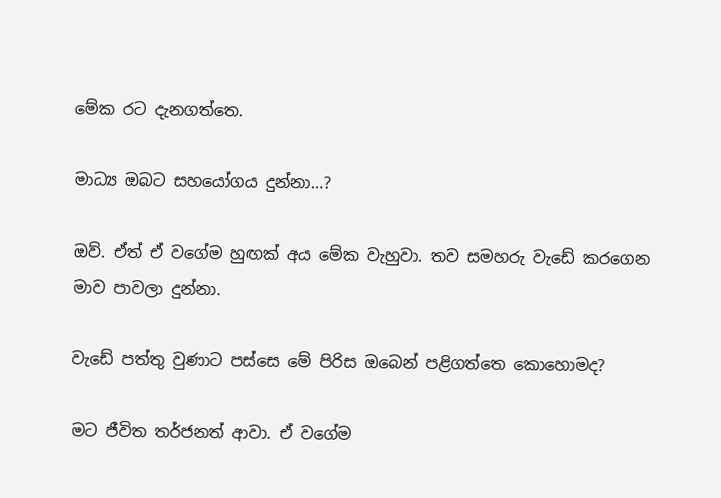මේක රට දැනගත්තෙ.

මාධ්‍ය ඔබට සහයෝගය දුන්නා…?

ඔව්. ඒත් ඒ වගේම හුඟක් අය මේක වැහුවා. තව සමහරු වැඩේ කරගෙන මාව පාවලා දුන්නා.

වැඩේ පත්තු වුණාට පස්සෙ මේ පිරිස ඔබෙන් පළිගත්තෙ කොහොමද?

මට ජීවිත තර්ජනත් ආවා. ඒ වගේම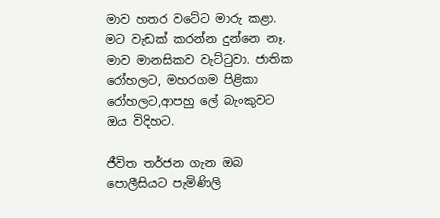මාව හතර වටේට මාරු කළා. මට වැඩක් කරන්න දුන්නෙ නෑ. මාව මානසිකව වැට්ටුවා. ජාතික රෝහලට, මහරගම පිළිකා රෝහලට,ආපහු ලේ බැංකුවට ඔය විදිහට.

ජීවිත තර්ජන ගැන ඔබ පොලීසියට පැමිණිලි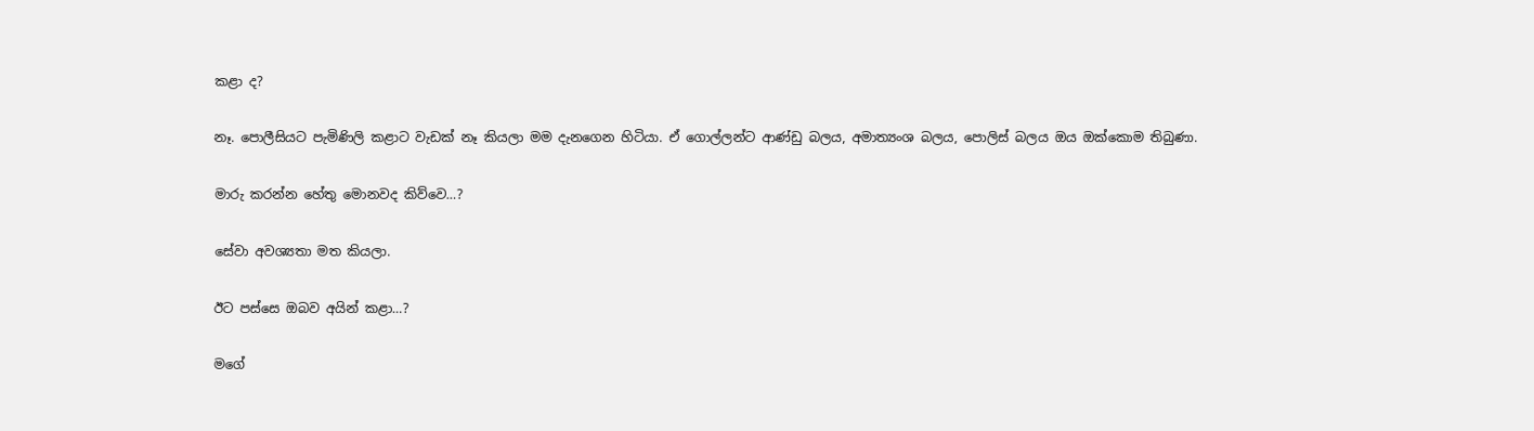කළා ද?

නෑ. පොලීසියට පැමිණිලි කළාට වැඩක් නෑ කියලා මම දැනගෙන හිටියා. ඒ ගොල්ලන්ට ආණ්ඩු බලය, අමාත්‍යංශ බලය, පොලිස් බලය ඔය ඔක්කොම තිබුණා.

මාරු කරන්න හේතු මොනවද කිව්වෙ…?

සේවා අවශ්‍යතා මත කියලා.

ඊට පස්සෙ ඔබව අයින් කළා…?

මගේ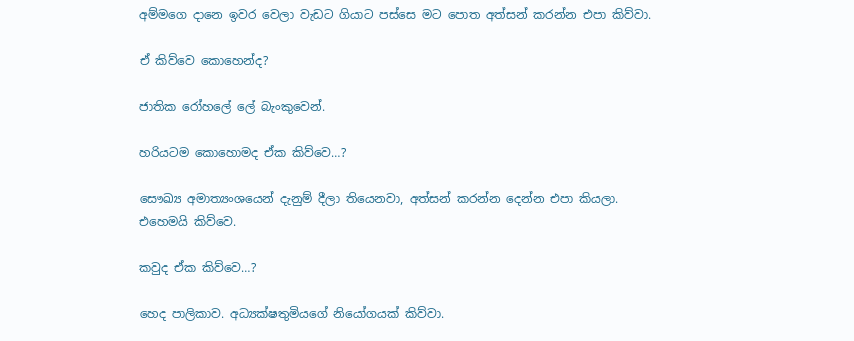අම්මගෙ දානෙ ඉවර වෙලා වැඩට ගියාට පස්සෙ මට පොත අත්සන් කරන්න එපා කිව්වා.

ඒ කිව්වෙ කොහෙන්ද?

ජාතික රෝහලේ ලේ බැංකුවෙන්.

හරියටම කොහොමද ඒක කිව්වෙ…?

සෞඛ්‍ය අමාත්‍යංශයෙන් දැනුම් දීලා තියෙනවා, අත්සන් කරන්න දෙන්න එපා කියලා. එහෙමයි කිව්වෙ.

කවුද ඒක කිව්වෙ…?

හෙද පාලිකාව. අධ්‍යක්ෂතුමියගේ නියෝගයක් කිව්වා.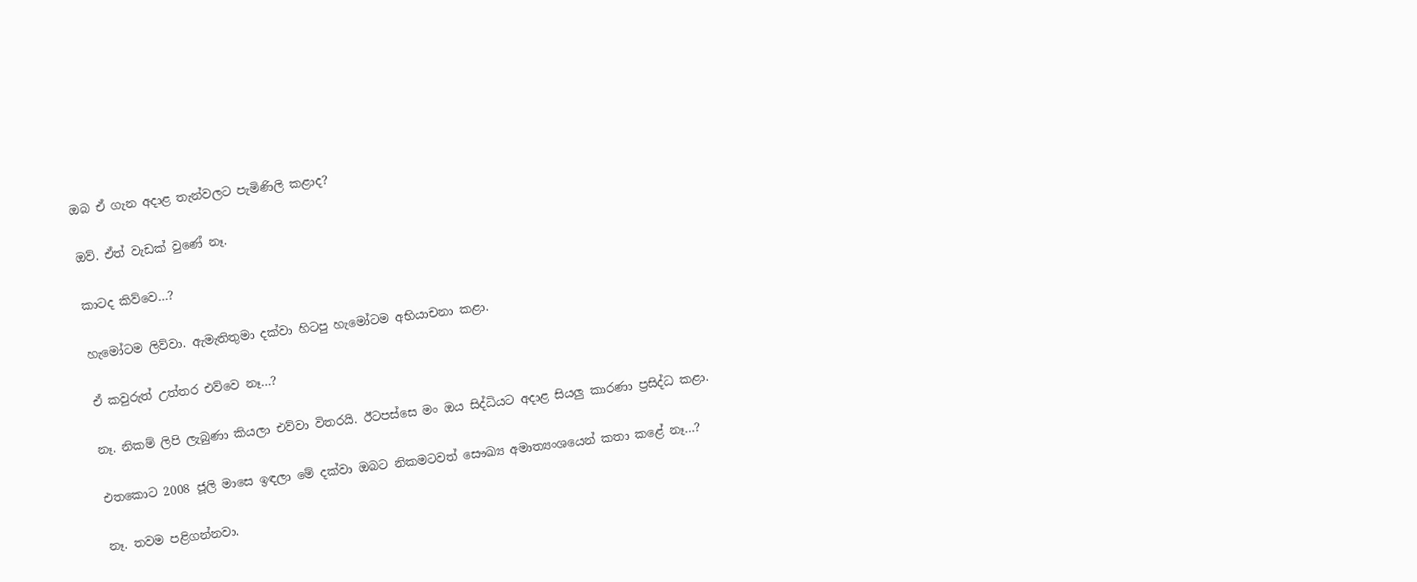ඔබ ඒ ගැන අදාළ තැන්වලට පැමිණිලි කළාද?

ඔව්. ඒත් වැඩක් වුණේ නෑ.

කාටද කිව්වෙ…?

හැමෝටම ලිව්වා. ඇමැතිතුමා දක්වා හිටපු හැමෝටම අභියාචනා කළා.

ඒ කවුරුත් උත්තර එව්වෙ නෑ…?

නෑ. නිකම් ලිපි ලැබුණා කියලා එව්වා විතරයි. ඊටපස්සෙ මං ඔය සිද්ධියට අදාළ සියලු කාරණා ප්‍රසිද්ධ කළා.

එතකොට 2008 ජූලි මාසෙ ඉඳලා මේ දක්වා ඔබට නිකමටවත් සෞඛ්‍ය අමාත්‍යංශයෙන් කතා කළේ නෑ…?

නෑ. තවම පළිගන්නවා.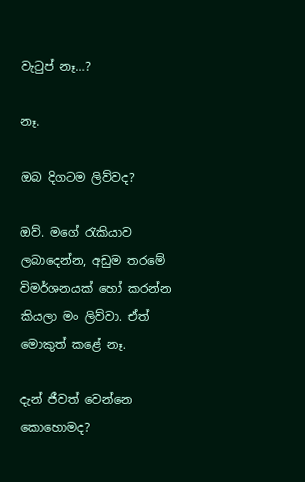වැටුප් නෑ…?

නෑ.

ඔබ දිගටම ලිව්වද?

ඔව්. මගේ රැකියාව ලබාදෙන්න, අඩුම තරමේ විමර්ශනයක් හෝ කරන්න කියලා මං ලිව්වා. ඒත් මොකුත් කළේ නෑ.

දැන් ජීවත් වෙන්නෙ කොහොමද?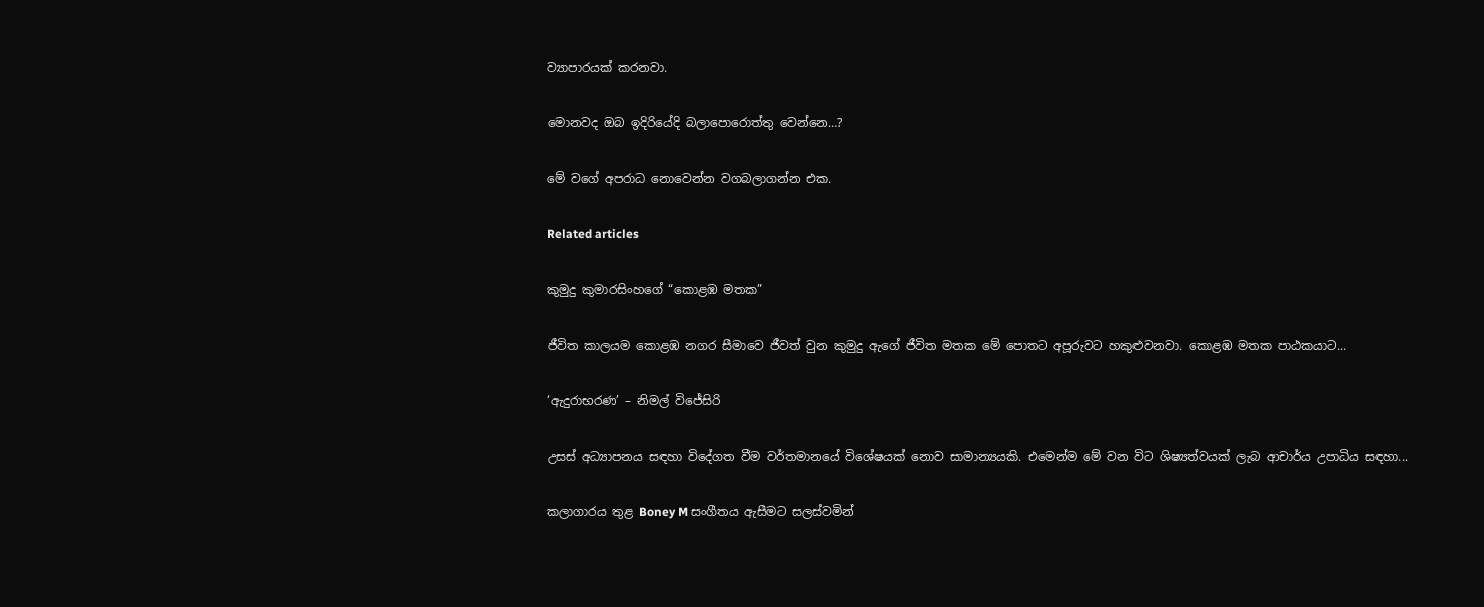ව්‍යාපාරයක් කරනවා.

මොනවද ඔබ ඉදිරියේදි බලාපොරොත්තු වෙන්නෙ…?

මේ වගේ අපරාධ නොවෙන්න වගබලාගන්න එක.

Related articles

කුමුදු කුමාරසිංහගේ “කොළඹ මතක”

ජීවිත කාලයම කොළඹ නගර සීමාවෙ ජීවත් වුන කුමුදු ඇගේ ජීවිත මතක මේ පොතට අපූරුවට හකුළුවනවා. කොළඹ මතක පාඨකයාට...

‘ඇදුරාභරණ’ – නිමල් විජේසිරි

උසස් අධ්‍යාපනය සඳහා විදේගත වීම වර්තමානයේ විශේෂයක් නොව සාමාන්‍යයකි. එමෙන්ම මේ වන විට ශිෂ්‍යත්වයක් ලැබ ආචාර්ය උපාධිය සඳහා...

කලාගාරය තුළ Boney M සංගීතය ඇසීමට සලස්වමින්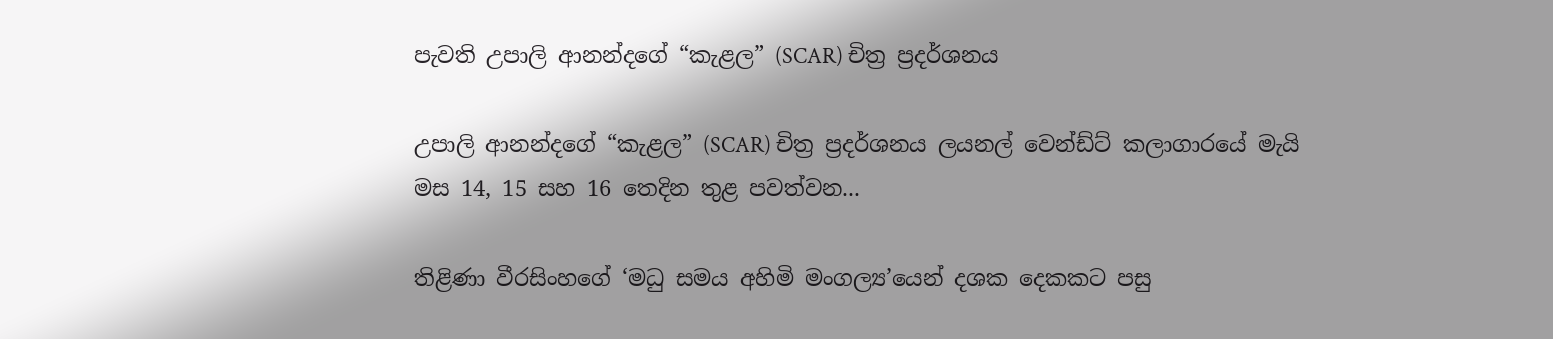පැවති උපාලි ආනන්දගේ “කැළල” (SCAR) චිත්‍ර ප්‍රදර්ශනය

උපාලි ආනන්දගේ “කැළල” (SCAR) චිත්‍ර ප්‍රදර්ශනය ලයනල් වෙන්ඩ්ට් කලාගාරයේ මැයි මස 14, 15 සහ 16 තෙදින තුළ පවත්වන...

තිළිණා වීරසිංහගේ ‘මධු සමය අහිමි මංගල්‍ය’යෙන් දශක දෙකකට පසු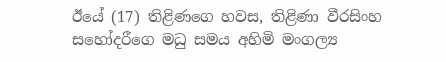ඊයේ (17) තිළිණගෙ හවස, තිළිණා වීරසිංහ සහෝදරීගෙ මධු සමය අහිමි මංගල්‍ය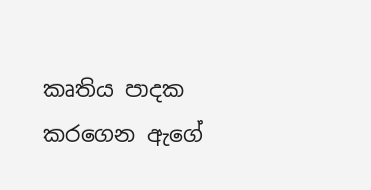කෘතිය පාදක කරගෙන ඇගේ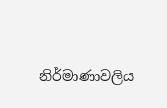නිර්මාණාවලිය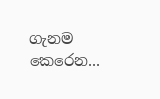ගැනම කෙරෙන...